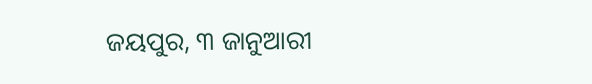ଜୟପୁର, ୩ ଜାନୁଆରୀ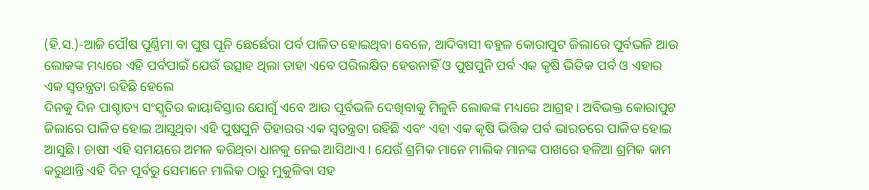(ହି.ସ.)-ଆଜି ପୌଷ ପୂର୍ଣ୍ଣିମା ବା ପୁଷ ପୂନି ଛେର୍ଛେରା ପର୍ବ ପାଳିତ ହୋଇଥିବା ବେଳେ, ଆଦିବାସୀ ବହୁଳ କୋରାପୁଟ ଜିଲାରେ ପୂର୍ବଭଳି ଆଉ ଲୋକଙ୍କ ମଧ୍ୟରେ ଏହି ପର୍ବପାଇଁ ଯେଉଁ ଉତ୍ସାହ ଥିଲା ତାହା ଏବେ ପରିଲକ୍ଷିତ ହେଉନାହିଁ ଓ ପୁଷପୁନି ପର୍ବ ଏକ କୃଷି ଭିତିକ ପର୍ବ ଓ ଏହାର ଏକ ସ୍ୱତନ୍ତ୍ରତା ରହିଛି ହେଲେ
ଦିନକୁ ଦିନ ପାଶ୍ଚାତ୍ୟ ସଂସ୍କୃତିର କାୟାବିସ୍ତାର ଯୋଗୁଁ ଏବେ ଆଉ ପୂର୍ବଭଳି ଦେଖିବାକୁ ମିଳୁନି ଲୋକଙ୍କ ମଧ୍ୟରେ ଆଗ୍ରହ । ଅବିଭକ୍ତ କୋରାପୁଟ ଜିଲାରେ ପାଳିତ ହୋଇ ଆସୁଥିବା ଏହି ପୁଷପୁନି ତିହାରର ଏକ ସ୍ୱତନ୍ତ୍ରତା ରହିଛି ଏବଂ ଏହା ଏକ କୃଷି ଭିତ୍ତିକ ପର୍ବ ଭାରତରେ ପାଳିତ ହୋଇ ଆସୁଛି । ଚାଷୀ ଏହି ସମୟରେ ଅମଳ କରିଥିବା ଧାନକୁ ନେଇ ଆସିଥାଏ । ଯେଉଁ ଶ୍ରମିକ ମାନେ ମାଲିକ ମାନଙ୍କ ପାଖରେ ହଳିଆ ଶ୍ରମିକ କାମ କରୁଥାନ୍ତି ଏହି ଦିନ ପୂର୍ବରୁ ସେମାନେ ମାଲିକ ଠାରୁ ମୁକୁଳିବା ସହ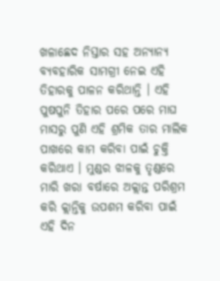ଖଳାଛେଦ ନିସ୍ତାର ସହ ଅନ୍ୟାନ୍ୟ ବ୍ୟବହାରିକ ସାମଗ୍ରୀ ନେଇ ଏହି ତିହାରକୁ ପାଳନ କରିଥାନ୍ତି । ଏହି ପୁଷପୁନି ତିହାର ପରେ ପରେ ମାଘ ମାସରୁ ପୁଣି ଏହି ଶ୍ରମିକ ତାର ମାଲିକ ପାଖରେ କାମ କରିବା ପାଇଁ ଚୁକ୍ତି କରିଥାଏ । ମୁଣ୍ଡର ଝାଳକୁ ତୃଣ୍ଡରେ ମାରି ଖରା ବର୍ଷାରେ ଅକ୍ଲାନ୍ତ ପରିଶ୍ରମ କରି କ୍ଲାନ୍ତିକୁ ଉପଶମ କରିବା ପାଇଁ ଏହି ଦିନ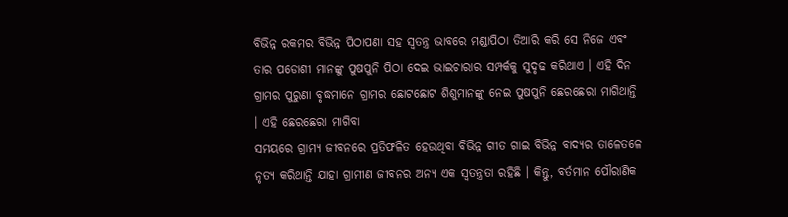ବିଭିନ୍ନ ରକମର ବିଭିନ୍ନ ପିଠାପଣା ସହ ସ୍ୱତନ୍ତ୍ର ଭାବରେ ମଣ୍ଡାପିଠା ତିଆରି କରି ସେ ନିଜେ ଏବଂ ତାର ପଡୋଶୀ ମାନଙ୍କୁ ପୁଷପୁନି ପିଠା ଦେଇ ଭାଇଚାରାର ସମ୍ପର୍କକୁ ସୁଦୃଢ କରିଥାଏ । ଏହି ଦିନ ଗ୍ରାମର ପୁରୁଣା ବୃଦ୍ଧମାନେ ଗ୍ରାମର ଛୋଟଛୋଟ ଶିଶୁମାନଙ୍କୁ ନେଇ ପୁଷପୁନି ଛେରଛେରା ମାଗିଥାନ୍ତି । ଏହି ଛେରଛେରା ମାଗିବା
ସମୟରେ ଗ୍ରାମ୍ୟ ଜୀବନରେ ପ୍ରତିଫଳିତ ହେଉଥିବା ବିଭିନ୍ନ ଗୀତ ଗାଇ ବିଭିନ୍ନ ବାଦ୍ୟର ତାଳେତଳେ ନୃତ୍ୟ କରିଥାନ୍ତି ଯାହା ଗ୍ରାମୀଣ ଜୀବନର ଅନ୍ୟ ଏକ ସ୍ୱତନ୍ତ୍ରତା ରହିଛି । କିନ୍ତୁ, ବର୍ତମାନ ପୌରାଣିକ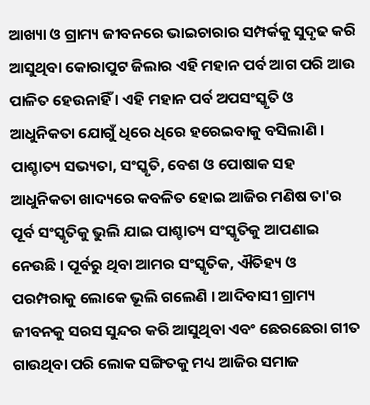ଆଖ୍ୟା ଓ ଗ୍ରାମ୍ୟ ଜୀବନରେ ଭାଇଚାରାର ସମ୍ପର୍କକୁ ସୁଦୃଢ କରି ଆସୁଥିବା କୋରାପୁଟ ଜିଲାର ଏହି ମହାନ ପର୍ବ ଆଗ ପରି ଆଉ ପାଳିତ ହେଉନାହିଁ । ଏହି ମହାନ ପର୍ବ ଅପସଂସ୍କୃତି ଓ ଆଧୁନିକତା ଯୋଗୁଁ ଧିରେ ଧିରେ ହରେଇବାକୁ ବସିଲାଣି । ପାଶ୍ଚାତ୍ୟ ସଭ୍ୟତା, ସଂସ୍କୃତି, ବେଶ ଓ ପୋଷାକ ସହ ଆଧୁନିକତା ଖାଦ୍ୟରେ କବଳିତ ହୋଇ ଆଜିର ମଣିଷ ତା'ର ପୂର୍ବ ସଂସ୍କୃତିକୁ ଭୁଲି ଯାଇ ପାଶ୍ଚାତ୍ୟ ସଂସ୍କୃତିକୁ ଆପଣାଇ ନେଉଛି । ପୂର୍ବରୁ ଥିବା ଆମର ସଂସ୍କୃତିକ, ଐତିହ୍ୟ ଓ ପରମ୍ପରାକୁ ଲୋକେ ଭୂଲି ଗଲେଣି । ଆଦିବାସୀ ଗ୍ରାମ୍ୟ ଜୀବନକୁ ସରସ ସୁନ୍ଦର କରି ଆସୁଥିବା ଏବଂ ଛେରଛେରା ଗୀତ ଗାଉଥିବା ପରି ଲୋକ ସଙ୍ଗିତକୁ ମଧ୍ୟ ଆଜିର ସମାଜ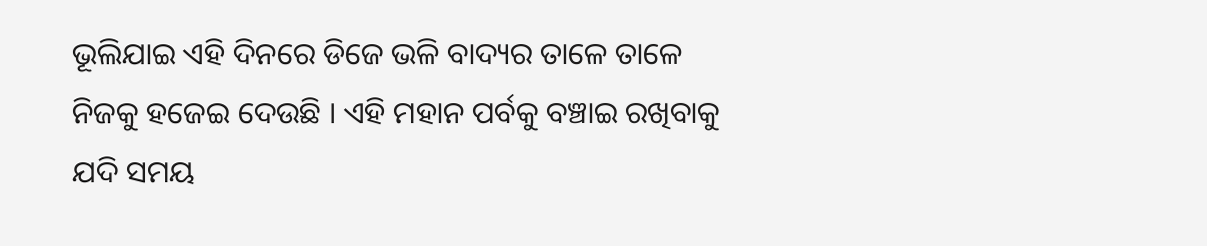ଭୂଲିଯାଇ ଏହି ଦିନରେ ଡିଜେ ଭଳି ବାଦ୍ୟର ତାଳେ ତାଳେ ନିଜକୁ ହଜେଇ ଦେଉଛି । ଏହି ମହାନ ପର୍ବକୁ ବଞ୍ଚାଇ ରଖିବାକୁ ଯଦି ସମୟ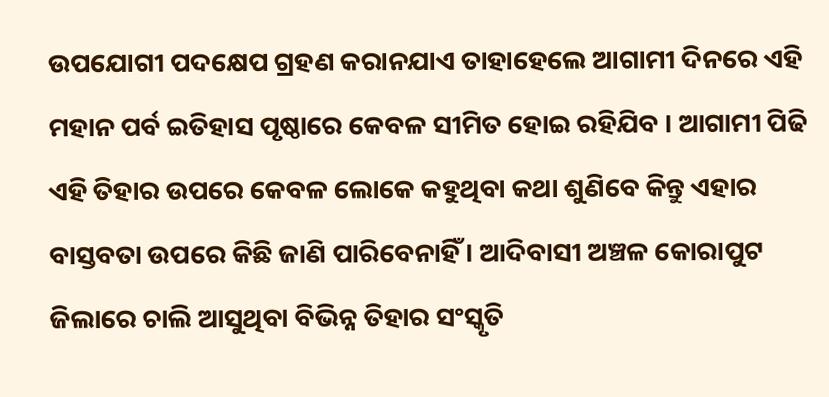ଉପଯୋଗୀ ପଦକ୍ଷେପ ଗ୍ରହଣ କରାନଯାଏ ତାହାହେଲେ ଆଗାମୀ ଦିନରେ ଏହି ମହାନ ପର୍ବ ଇତିହାସ ପୃଷ୍ଠାରେ କେବଳ ସୀମିତ ହୋଇ ରହିଯିବ । ଆଗାମୀ ପିଢି ଏହି ତିହାର ଉପରେ କେବଳ ଲୋକେ କହୁଥିବା କଥା ଶୁଣିବେ କିନ୍ତୁ ଏହାର ବାସ୍ତବତା ଉପରେ କିଛି ଜାଣି ପାରିବେନାହିଁ । ଆଦିବାସୀ ଅଞ୍ଚଳ କୋରାପୁଟ ଜିଲାରେ ଚାଲି ଆସୁଥିବା ବିଭିନ୍ନ ତିହାର ସଂସ୍କୃତି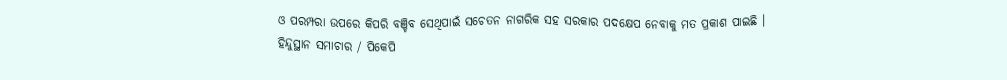ଓ ପରମ୍ପରା ଉପରେ କିପରି ବଞ୍ଚିବ ସେଥିପାଇଁ ସଚେତନ ନାଗରିକ ସହ ସରକାର ପଦକ୍ଷେପ ନେବାକୁ ମତ ପ୍ରକାଶ ପାଇଛି ।
ହିନ୍ଦୁସ୍ଥାନ ସମାଚାର / ପିକେପି